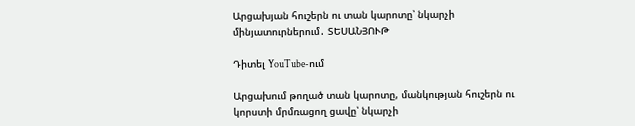Արցախյան հուշերն ու տան կարոտը՝ նկարչի մինյատուրներում․ ՏԵՍԱՆՅՈՒԹ

Դիտել YouTube-ում

Արցախում թողած տան կարոտը, մանկության հուշերն ու կորստի մրմռացող ցավը՝ նկարչի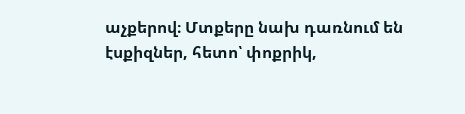աչքերով։ Մտքերը նախ դառնում են էսքիզներ, հետո՝ փոքրիկ,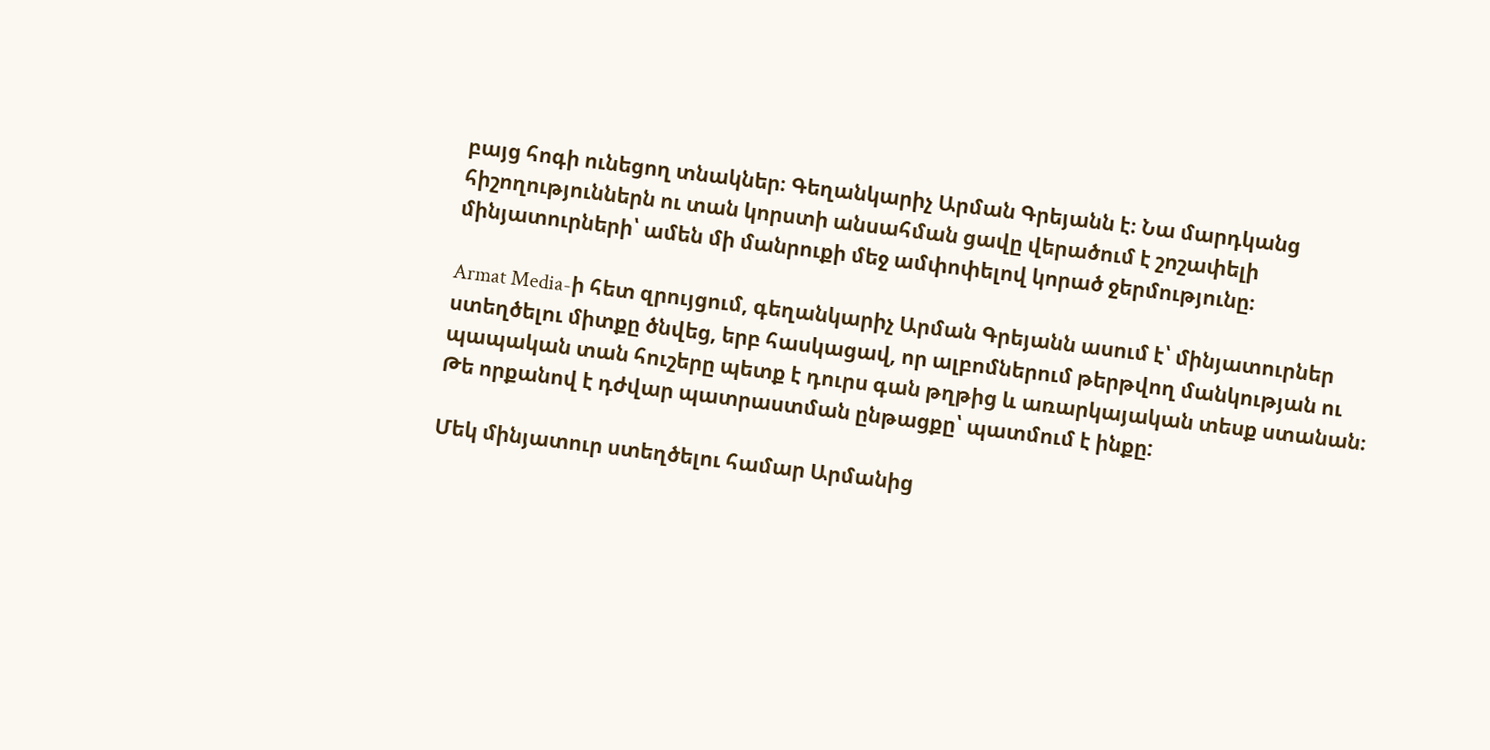բայց հոգի ունեցող տնակներ։ Գեղանկարիչ Արման Գրեյանն է։ Նա մարդկանց հիշողություններն ու տան կորստի անսահման ցավը վերածում է շոշափելի մինյատուրների՝ ամեն մի մանրուքի մեջ ամփոփելով կորած ջերմությունը։

Armat Media-ի հետ զրույցում, գեղանկարիչ Արման Գրեյանն ասում է՝ մինյատուրներ ստեղծելու միտքը ծնվեց, երբ հասկացավ, որ ալբոմներում թերթվող մանկության ու պապական տան հուշերը պետք է դուրս գան թղթից և առարկայական տեսք ստանան։ Թե որքանով է դժվար պատրաստման ընթացքը՝ պատմում է ինքը:

Մեկ մինյատուր ստեղծելու համար Արմանից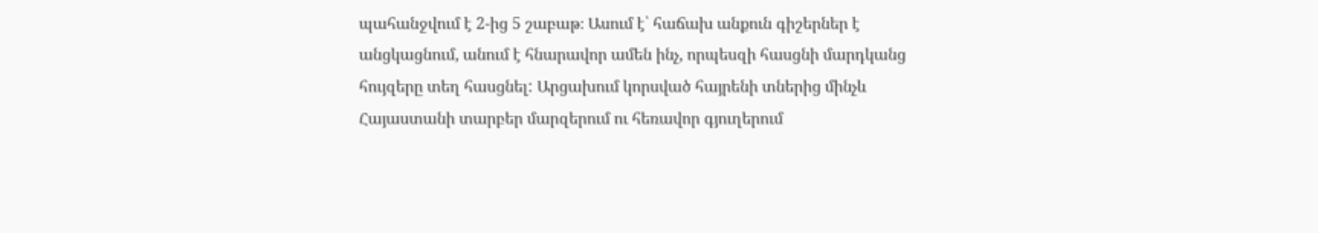պահանջվում է 2-ից 5 շաբաթ։ Ասում է՝ հաճախ անքուն գիշերներ է անցկացնում, անում է հնարավոր ամեն ինչ, որպեսզի հասցնի մարդկանց հույզերը տեղ հասցնել: Արցախում կորսված հայրենի տներից մինչև Հայաստանի տարբեր մարզերում ու հեռավոր գյուղերում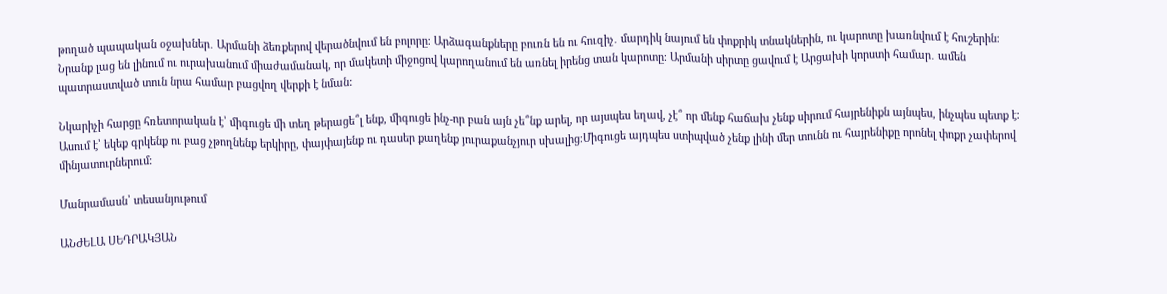թողած պապական օջախներ․ Արմանի ձեռքերով վերածնվում են բոլորը։ Արձագանքները բուռն են ու հուզիչ․ մարդիկ նայում են փոքրիկ տնակներին, ու կարոտը խառնվում է հուշերին։ Նրանք լաց են լինում ու ուրախանում միաժամանակ, որ մակետի միջոցով կարողանում են առնել իրենց տան կարոտը։ Արմանի սիրտը ցավում է Արցախի կորստի համար․ ամեն պատրաստված տուն նրա համար բացվող վերքի է նման:

Նկարիչի հարցը հռետորական է՝ միգուցե մի տեղ թերացե՞լ ենք, միգուցե ինչ-որ բան այն չե՞նք արել, որ այսպես եղավ, չէ՞ որ մենք հաճախ չենք սիրում հայրենիքն այնպես, ինչպես պետք է։ Ասում է՝ եկեք գրկենք ու բաց չթողնենք երկիրը, փայփայենք ու դասեր քաղենք յուրաքանչյուր սխալից։Միգուցե այդպես ստիպված չենք լինի մեր տունն ու հայրենիքը որոնել փոքր չափերով մինյատուրներում։

Մանրամասն՝ տեսանյութում

ԱՆԺԵԼԱ ՍԵԴՐԱԿՅԱՆ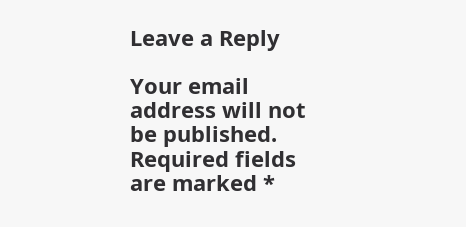Leave a Reply

Your email address will not be published. Required fields are marked *